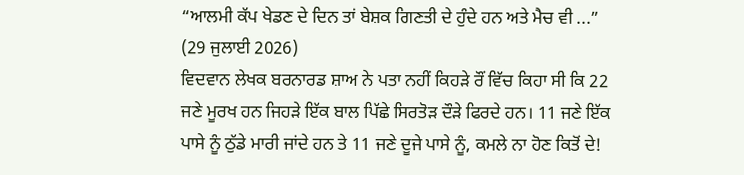“ਆਲਮੀ ਕੱਪ ਖੇਡਣ ਦੇ ਦਿਨ ਤਾਂ ਬੇਸ਼ਕ ਗਿਣਤੀ ਦੇ ਹੁੰਦੇ ਹਨ ਅਤੇ ਮੈਚ ਵੀ ...”
(29 ਜੁਲਾਈ 2026)
ਵਿਦਵਾਨ ਲੇਖਕ ਬਰਨਾਰਡ ਸ਼ਾਅ ਨੇ ਪਤਾ ਨਹੀਂ ਕਿਹੜੇ ਰੌਂ ਵਿੱਚ ਕਿਹਾ ਸੀ ਕਿ 22 ਜਣੇ ਮੂਰਖ ਹਨ ਜਿਹੜੇ ਇੱਕ ਬਾਲ ਪਿੱਛੇ ਸਿਰਤੋੜ ਦੌੜੇ ਫਿਰਦੇ ਹਨ। 11 ਜਣੇ ਇੱਕ ਪਾਸੇ ਨੂੰ ਠੁੱਡੇ ਮਾਰੀ ਜਾਂਦੇ ਹਨ ਤੇ 11 ਜਣੇ ਦੂਜੇ ਪਾਸੇ ਨੂੰ, ਕਮਲੇ ਨਾ ਹੋਣ ਕਿਤੋਂ ਦੇ!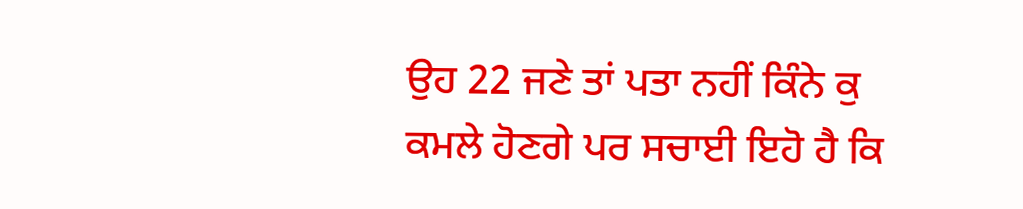ਉਹ 22 ਜਣੇ ਤਾਂ ਪਤਾ ਨਹੀਂ ਕਿੰਨੇ ਕੁ ਕਮਲੇ ਹੋਣਗੇ ਪਰ ਸਚਾਈ ਇਹੋ ਹੈ ਕਿ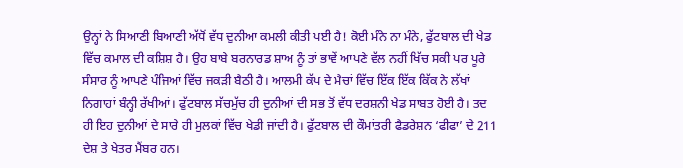ਉਨ੍ਹਾਂ ਨੇ ਸਿਆਣੀ ਬਿਆਣੀ ਅੱਧੋਂ ਵੱਧ ਦੁਨੀਆ ਕਮਲੀ ਕੀਤੀ ਪਈ ਹੈ! ਕੋਈ ਮੰਨੇ ਨਾ ਮੰਨੇ, ਫੁੱਟਬਾਲ ਦੀ ਖੇਡ ਵਿੱਚ ਕਮਾਲ ਦੀ ਕਸ਼ਿਸ਼ ਹੈ। ਉਹ ਬਾਬੇ ਬਰਨਾਰਡ ਸ਼ਾਅ ਨੂੰ ਤਾਂ ਭਾਵੇਂ ਆਪਣੇ ਵੱਲ ਨਹੀਂ ਖਿੱਚ ਸਕੀ ਪਰ ਪੂਰੇ ਸੰਸਾਰ ਨੂੰ ਆਪਣੇ ਪੰਜਿਆਂ ਵਿੱਚ ਜਕੜੀ ਬੈਠੀ ਹੈ। ਆਲਮੀ ਕੱਪ ਦੇ ਮੈਚਾਂ ਵਿੱਚ ਇੱਕ ਇੱਕ ਕਿੱਕ ਨੇ ਲੱਖਾਂ ਨਿਗਾਹਾਂ ਬੰਨ੍ਹੀ ਰੱਖੀਆਂ। ਫੁੱਟਬਾਲ ਸੱਚਮੁੱਚ ਹੀ ਦੁਨੀਆਂ ਦੀ ਸਭ ਤੋਂ ਵੱਧ ਦਰਸ਼ਨੀ ਖੇਡ ਸਾਬਤ ਹੋਈ ਹੈ। ਤਦ ਹੀ ਇਹ ਦੁਨੀਆਂ ਦੇ ਸਾਰੇ ਹੀ ਮੁਲਕਾਂ ਵਿੱਚ ਖੇਡੀ ਜਾਂਦੀ ਹੈ। ਫੁੱਟਬਾਲ ਦੀ ਕੌਮਾਂਤਰੀ ਫੈਡਰੇਸ਼ਨ ‘ਫੀਫਾ’ ਦੇ 211 ਦੇਸ਼ ਤੇ ਖੇਤਰ ਮੈਂਬਰ ਹਨ।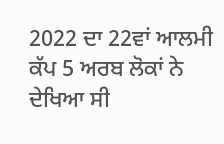2022 ਦਾ 22ਵਾਂ ਆਲਮੀ ਕੱਪ 5 ਅਰਬ ਲੋਕਾਂ ਨੇ ਦੇਖਿਆ ਸੀ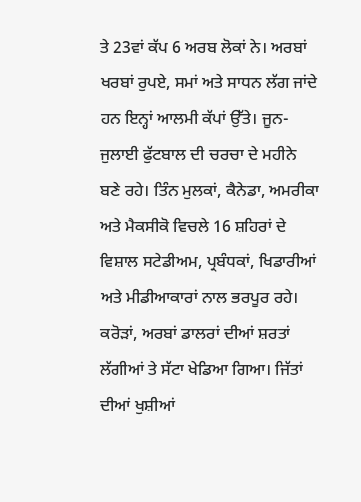ਤੇ 23ਵਾਂ ਕੱਪ 6 ਅਰਬ ਲੋਕਾਂ ਨੇ। ਅਰਬਾਂ ਖਰਬਾਂ ਰੁਪਏ, ਸਮਾਂ ਅਤੇ ਸਾਧਨ ਲੱਗ ਜਾਂਦੇ ਹਨ ਇਨ੍ਹਾਂ ਆਲਮੀ ਕੱਪਾਂ ਉੱਤੇ। ਜੂਨ-ਜੁਲਾਈ ਫੁੱਟਬਾਲ ਦੀ ਚਰਚਾ ਦੇ ਮਹੀਨੇ ਬਣੇ ਰਹੇ। ਤਿੰਨ ਮੁਲਕਾਂ, ਕੈਨੇਡਾ, ਅਮਰੀਕਾ ਅਤੇ ਮੈਕਸੀਕੋ ਵਿਚਲੇ 16 ਸ਼ਹਿਰਾਂ ਦੇ ਵਿਸ਼ਾਲ ਸਟੇਡੀਅਮ, ਪ੍ਰਬੰਧਕਾਂ, ਖਿਡਾਰੀਆਂ ਅਤੇ ਮੀਡੀਆਕਾਰਾਂ ਨਾਲ ਭਰਪੂਰ ਰਹੇ। ਕਰੋੜਾਂ, ਅਰਬਾਂ ਡਾਲਰਾਂ ਦੀਆਂ ਸ਼ਰਤਾਂ ਲੱਗੀਆਂ ਤੇ ਸੱਟਾ ਖੇਡਿਆ ਗਿਆ। ਜਿੱਤਾਂ ਦੀਆਂ ਖੁਸ਼ੀਆਂ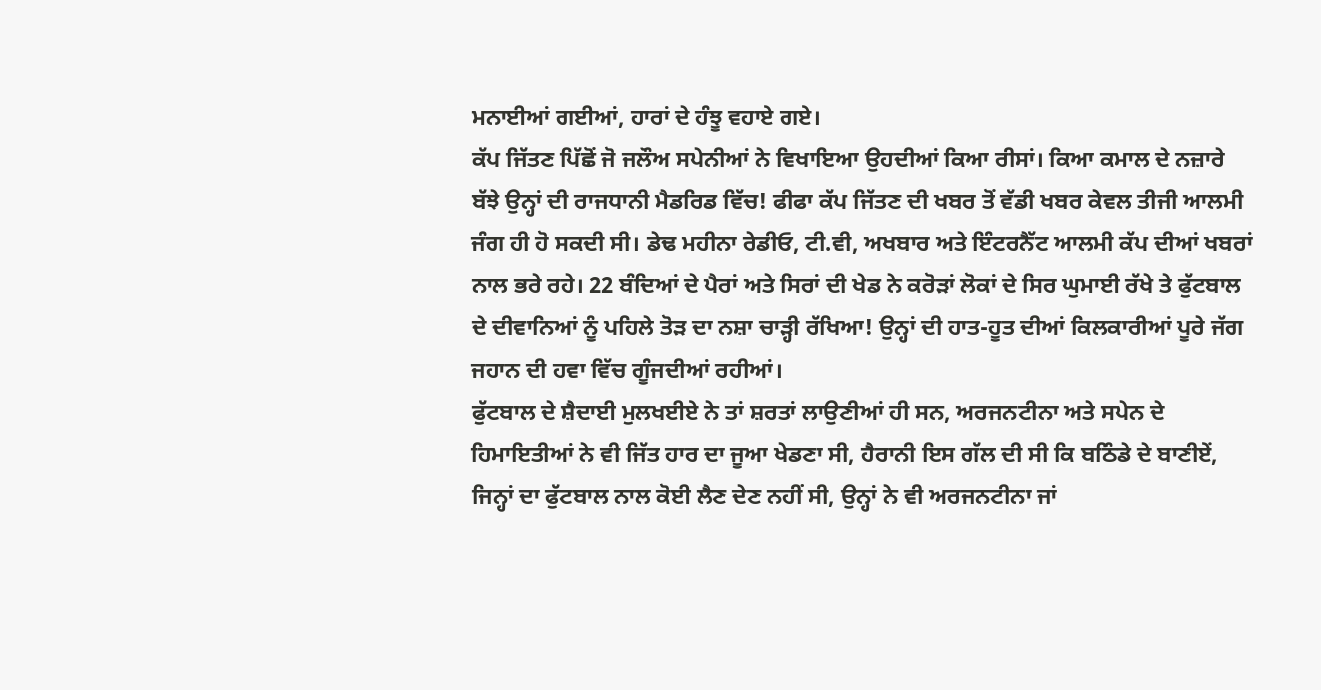ਮਨਾਈਆਂ ਗਈਆਂ, ਹਾਰਾਂ ਦੇ ਹੰਝੂ ਵਹਾਏ ਗਏ।
ਕੱਪ ਜਿੱਤਣ ਪਿੱਛੋਂ ਜੋ ਜਲੌਅ ਸਪੇਨੀਆਂ ਨੇ ਵਿਖਾਇਆ ਉਹਦੀਆਂ ਕਿਆ ਰੀਸਾਂ। ਕਿਆ ਕਮਾਲ ਦੇ ਨਜ਼ਾਰੇ ਬੱਝੇ ਉਨ੍ਹਾਂ ਦੀ ਰਾਜਧਾਨੀ ਮੈਡਰਿਡ ਵਿੱਚ! ਫੀਫਾ ਕੱਪ ਜਿੱਤਣ ਦੀ ਖਬਰ ਤੋਂ ਵੱਡੀ ਖਬਰ ਕੇਵਲ ਤੀਜੀ ਆਲਮੀ ਜੰਗ ਹੀ ਹੋ ਸਕਦੀ ਸੀ। ਡੇਢ ਮਹੀਨਾ ਰੇਡੀਓ, ਟੀ.ਵੀ, ਅਖਬਾਰ ਅਤੇ ਇੰਟਰਨੈੱਟ ਆਲਮੀ ਕੱਪ ਦੀਆਂ ਖਬਰਾਂ ਨਾਲ ਭਰੇ ਰਹੇ। 22 ਬੰਦਿਆਂ ਦੇ ਪੈਰਾਂ ਅਤੇ ਸਿਰਾਂ ਦੀ ਖੇਡ ਨੇ ਕਰੋੜਾਂ ਲੋਕਾਂ ਦੇ ਸਿਰ ਘੁਮਾਈ ਰੱਖੇ ਤੇ ਫੁੱਟਬਾਲ ਦੇ ਦੀਵਾਨਿਆਂ ਨੂੰ ਪਹਿਲੇ ਤੋੜ ਦਾ ਨਸ਼ਾ ਚਾੜ੍ਹੀ ਰੱਖਿਆ! ਉਨ੍ਹਾਂ ਦੀ ਹਾਤ-ਹੂਤ ਦੀਆਂ ਕਿਲਕਾਰੀਆਂ ਪੂਰੇ ਜੱਗ ਜਹਾਨ ਦੀ ਹਵਾ ਵਿੱਚ ਗੂੰਜਦੀਆਂ ਰਹੀਆਂ।
ਫੁੱਟਬਾਲ ਦੇ ਸ਼ੈਦਾਈ ਮੁਲਖਈਏ ਨੇ ਤਾਂ ਸ਼ਰਤਾਂ ਲਾਉਣੀਆਂ ਹੀ ਸਨ, ਅਰਜਨਟੀਨਾ ਅਤੇ ਸਪੇਨ ਦੇ ਹਿਮਾਇਤੀਆਂ ਨੇ ਵੀ ਜਿੱਤ ਹਾਰ ਦਾ ਜੂਆ ਖੇਡਣਾ ਸੀ, ਹੈਰਾਨੀ ਇਸ ਗੱਲ ਦੀ ਸੀ ਕਿ ਬਠਿੰਡੇ ਦੇ ਬਾਣੀਏਂ, ਜਿਨ੍ਹਾਂ ਦਾ ਫੁੱਟਬਾਲ ਨਾਲ ਕੋਈ ਲੈਣ ਦੇਣ ਨਹੀਂ ਸੀ, ਉਨ੍ਹਾਂ ਨੇ ਵੀ ਅਰਜਨਟੀਨਾ ਜਾਂ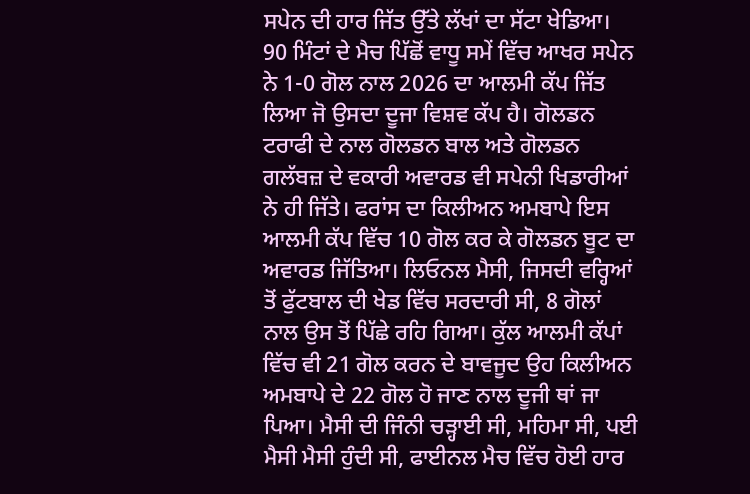ਸਪੇਨ ਦੀ ਹਾਰ ਜਿੱਤ ਉੱਤੇ ਲੱਖਾਂ ਦਾ ਸੱਟਾ ਖੇਡਿਆ।
90 ਮਿੰਟਾਂ ਦੇ ਮੈਚ ਪਿੱਛੋਂ ਵਾਧੂ ਸਮੇਂ ਵਿੱਚ ਆਖਰ ਸਪੇਨ ਨੇ 1-0 ਗੋਲ ਨਾਲ 2026 ਦਾ ਆਲਮੀ ਕੱਪ ਜਿੱਤ ਲਿਆ ਜੋ ਉਸਦਾ ਦੂਜਾ ਵਿਸ਼ਵ ਕੱਪ ਹੈ। ਗੋਲਡਨ ਟਰਾਫੀ ਦੇ ਨਾਲ ਗੋਲਡਨ ਬਾਲ ਅਤੇ ਗੋਲਡਨ ਗਲੱਬਜ਼ ਦੇ ਵਕਾਰੀ ਅਵਾਰਡ ਵੀ ਸਪੇਨੀ ਖਿਡਾਰੀਆਂ ਨੇ ਹੀ ਜਿੱਤੇ। ਫਰਾਂਸ ਦਾ ਕਿਲੀਅਨ ਅਮਬਾਪੇ ਇਸ ਆਲਮੀ ਕੱਪ ਵਿੱਚ 10 ਗੋਲ ਕਰ ਕੇ ਗੋਲਡਨ ਬੂਟ ਦਾ ਅਵਾਰਡ ਜਿੱਤਿਆ। ਲਿਓਨਲ ਮੈਸੀ, ਜਿਸਦੀ ਵਰ੍ਹਿਆਂ ਤੋਂ ਫੁੱਟਬਾਲ ਦੀ ਖੇਡ ਵਿੱਚ ਸਰਦਾਰੀ ਸੀ, 8 ਗੋਲਾਂ ਨਾਲ ਉਸ ਤੋਂ ਪਿੱਛੇ ਰਹਿ ਗਿਆ। ਕੁੱਲ ਆਲਮੀ ਕੱਪਾਂ ਵਿੱਚ ਵੀ 21 ਗੋਲ ਕਰਨ ਦੇ ਬਾਵਜੂਦ ਉਹ ਕਿਲੀਅਨ ਅਮਬਾਪੇ ਦੇ 22 ਗੋਲ ਹੋ ਜਾਣ ਨਾਲ ਦੂਜੀ ਥਾਂ ਜਾ ਪਿਆ। ਮੈਸੀ ਦੀ ਜਿੰਨੀ ਚੜ੍ਹਾਈ ਸੀ, ਮਹਿਮਾ ਸੀ, ਪਈ ਮੈਸੀ ਮੈਸੀ ਹੁੰਦੀ ਸੀ, ਫਾਈਨਲ ਮੈਚ ਵਿੱਚ ਹੋਈ ਹਾਰ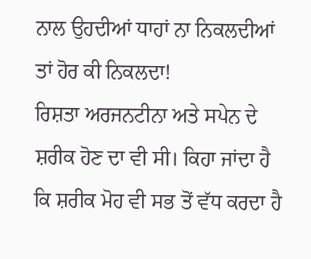ਨਾਲ ਉਹਦੀਆਂ ਧਾਹਾਂ ਨਾ ਨਿਕਲਦੀਆਂ ਤਾਂ ਹੋਰ ਕੀ ਨਿਕਲਦਾ!
ਰਿਸ਼ਤਾ ਅਰਜਨਟੀਨਾ ਅਤੇ ਸਪੇਨ ਦੇ ਸ਼ਰੀਕ ਹੋਣ ਦਾ ਵੀ ਸੀ। ਕਿਹਾ ਜਾਂਦਾ ਹੈ ਕਿ ਸ਼ਰੀਕ ਮੋਹ ਵੀ ਸਭ ਤੋਂ ਵੱਧ ਕਰਦਾ ਹੈ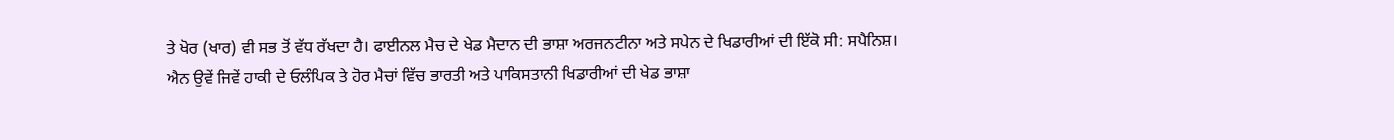ਤੇ ਖੋਰ (ਖਾਰ) ਵੀ ਸਭ ਤੋਂ ਵੱਧ ਰੱਖਦਾ ਹੈ। ਫਾਈਨਲ ਮੈਚ ਦੇ ਖੇਡ ਮੈਦਾਨ ਦੀ ਭਾਸ਼ਾ ਅਰਜਨਟੀਨਾ ਅਤੇ ਸਪੇਨ ਦੇ ਖਿਡਾਰੀਆਂ ਦੀ ਇੱਕੋ ਸੀ: ਸਪੈਨਿਸ਼। ਐਨ ਉਵੇਂ ਜਿਵੇਂ ਹਾਕੀ ਦੇ ਓਲੰਪਿਕ ਤੇ ਹੋਰ ਮੈਚਾਂ ਵਿੱਚ ਭਾਰਤੀ ਅਤੇ ਪਾਕਿਸਤਾਨੀ ਖਿਡਾਰੀਆਂ ਦੀ ਖੇਡ ਭਾਸ਼ਾ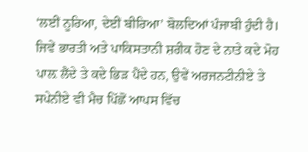‘ਲਈਂ ਨੂਰਿਆ, ਦੇਈਂ ਬੀਰਿਆ’ ਬੋਲਦਿਆਂ ਪੰਜਾਬੀ ਹੁੰਦੀ ਹੈ। ਜਿਵੇਂ ਭਾਰਤੀ ਅਤੇ ਪਾਕਿਸਤਾਨੀ ਸ਼ਰੀਕ ਹੋਣ ਦੇ ਨਾਤੇ ਕਦੇ ਮੋਹ ਪਾਲ਼ ਲੈਂਦੇ ਤੇ ਕਦੇ ਭਿੜ ਪੈਂਦੇ ਹਨ, ਉਵੇਂ ਅਰਜਨਟੀਨੀਏ ਤੇ ਸਪੇਨੀਏ ਵੀ ਮੈਚ ਪਿੱਛੋਂ ਆਪਸ ਵਿੱਚ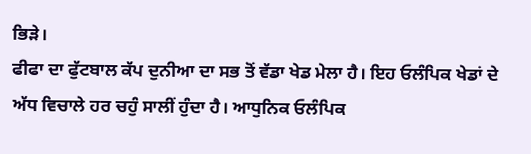ਭਿੜੇ।
ਫੀਫਾ ਦਾ ਫੁੱਟਬਾਲ ਕੱਪ ਦੁਨੀਆ ਦਾ ਸਭ ਤੋਂ ਵੱਡਾ ਖੇਡ ਮੇਲਾ ਹੈ। ਇਹ ਓਲੰਪਿਕ ਖੇਡਾਂ ਦੇ ਅੱਧ ਵਿਚਾਲੇ ਹਰ ਚਹੁੰ ਸਾਲੀਂ ਹੁੰਦਾ ਹੈ। ਆਧੁਨਿਕ ਓਲੰਪਿਕ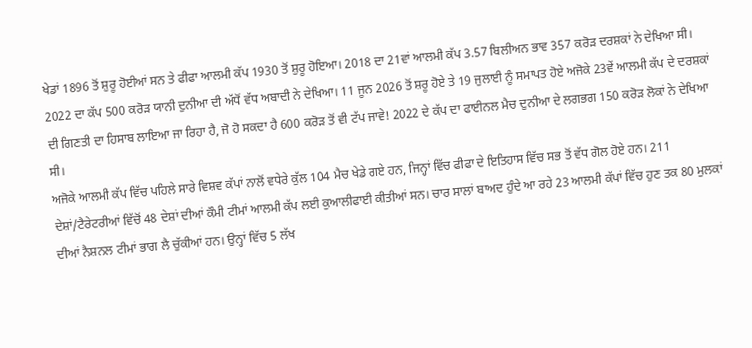ਖੇਡਾਂ 1896 ਤੋਂ ਸ਼ੁਰੂ ਹੋਈਆਂ ਸਨ ਤੇ ਫੀਫਾ ਆਲਮੀ ਕੱਪ 1930 ਤੋਂ ਸ਼ੁਰੂ ਹੋਇਆ। 2018 ਦਾ 21ਵਾਂ ਆਲਮੀ ਕੱਪ 3.57 ਬਿਲੀਅਨ ਭਾਵ 357 ਕਰੋੜ ਦਰਸ਼ਕਾਂ ਨੇ ਦੇਖਿਆ ਸੀ। 2022 ਦਾ ਕੱਪ 500 ਕਰੋੜ ਯਾਨੀ ਦੁਨੀਆ ਦੀ ਅੱਧੋਂ ਵੱਧ ਅਬਾਦੀ ਨੇ ਦੇਖਿਆ। 11 ਜੂਨ 2026 ਤੋਂ ਸ਼ਰੂ ਹੋਏ ਤੇ 19 ਜੁਲਾਈ ਨੂੰ ਸਮਾਪਤ ਹੋਏ ਅਜੋਕੇ 23ਵੇਂ ਆਲਮੀ ਕੱਪ ਦੇ ਦਰਸ਼ਕਾਂ ਦੀ ਗਿਣਤੀ ਦਾ ਹਿਸਾਬ ਲਾਇਆ ਜਾ ਰਿਹਾ ਹੈ, ਜੋ ਹੋ ਸਕਦਾ ਹੈ 600 ਕਰੋੜ ਤੋਂ ਵੀ ਟੱਪ ਜਾਵੇ! 2022 ਦੇ ਕੱਪ ਦਾ ਫਾਈਨਲ ਮੈਚ ਦੁਨੀਆ ਦੇ ਲਗਭਗ 150 ਕਰੋੜ ਲੋਕਾਂ ਨੇ ਦੇਖਿਆ ਸੀ।
ਅਜੋਕੇ ਆਲਮੀ ਕੱਪ ਵਿੱਚ ਪਹਿਲੇ ਸਾਰੇ ਵਿਸ਼ਵ ਕੱਪਾਂ ਨਾਲੋਂ ਵਧੇਰੇ ਕੁੱਲ 104 ਮੈਚ ਖੇਡੇ ਗਏ ਹਨ, ਜਿਨ੍ਹਾਂ ਵਿੱਚ ਫੀਫਾ ਦੇ ਇਤਿਹਾਸ ਵਿੱਚ ਸਭ ਤੋਂ ਵੱਧ ਗੋਲ ਹੋਏ ਹਨ। 211 ਦੇਸ਼ਾਂ/ਟੈਰੇਟਰੀਆਂ ਵਿੱਚੋਂ 48 ਦੇਸ਼ਾਂ ਦੀਆਂ ਕੌਮੀ ਟੀਮਾਂ ਆਲਮੀ ਕੱਪ ਲਈ ਕੁਆਲੀਫਾਈ ਕੀਤੀਆਂ ਸਨ। ਚਾਰ ਸਾਲਾਂ ਬਾਅਦ ਹੁੰਦੇ ਆ ਰਹੇ 23 ਆਲਮੀ ਕੱਪਾਂ ਵਿੱਚ ਹੁਣ ਤਕ 80 ਮੁਲਕਾਂ ਦੀਆਂ ਨੈਸ਼ਨਲ ਟੀਮਾਂ ਭਾਗ ਲੈ ਚੁੱਕੀਆਂ ਹਨ। ਉਨ੍ਹਾਂ ਵਿੱਚ 5 ਲੱਖ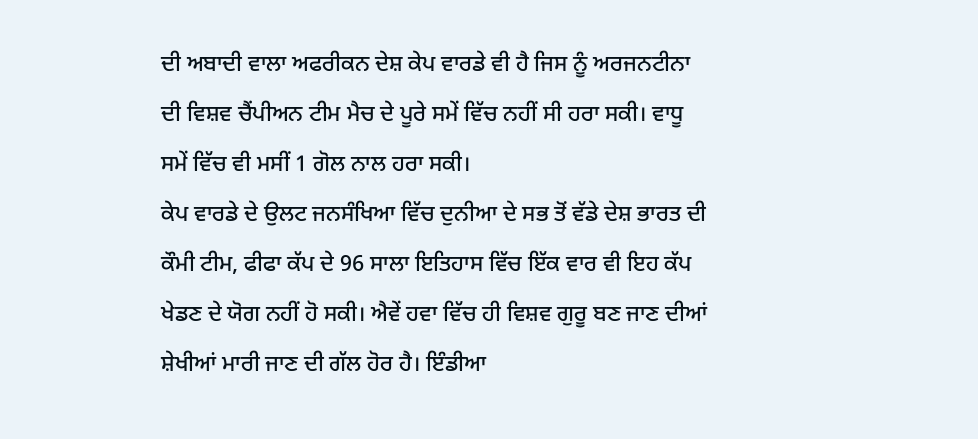ਦੀ ਅਬਾਦੀ ਵਾਲਾ ਅਫਰੀਕਨ ਦੇਸ਼ ਕੇਪ ਵਾਰਡੇ ਵੀ ਹੈ ਜਿਸ ਨੂੰ ਅਰਜਨਟੀਨਾ ਦੀ ਵਿਸ਼ਵ ਚੈਂਪੀਅਨ ਟੀਮ ਮੈਚ ਦੇ ਪੂਰੇ ਸਮੇਂ ਵਿੱਚ ਨਹੀਂ ਸੀ ਹਰਾ ਸਕੀ। ਵਾਧੂ ਸਮੇਂ ਵਿੱਚ ਵੀ ਮਸੀਂ 1 ਗੋਲ ਨਾਲ ਹਰਾ ਸਕੀ।
ਕੇਪ ਵਾਰਡੇ ਦੇ ਉਲਟ ਜਨਸੰਖਿਆ ਵਿੱਚ ਦੁਨੀਆ ਦੇ ਸਭ ਤੋਂ ਵੱਡੇ ਦੇਸ਼ ਭਾਰਤ ਦੀ ਕੌਮੀ ਟੀਮ, ਫੀਫਾ ਕੱਪ ਦੇ 96 ਸਾਲਾ ਇਤਿਹਾਸ ਵਿੱਚ ਇੱਕ ਵਾਰ ਵੀ ਇਹ ਕੱਪ ਖੇਡਣ ਦੇ ਯੋਗ ਨਹੀਂ ਹੋ ਸਕੀ। ਐਵੇਂ ਹਵਾ ਵਿੱਚ ਹੀ ਵਿਸ਼ਵ ਗੁਰੂ ਬਣ ਜਾਣ ਦੀਆਂ ਸ਼ੇਖੀਆਂ ਮਾਰੀ ਜਾਣ ਦੀ ਗੱਲ ਹੋਰ ਹੈ। ਇੰਡੀਆ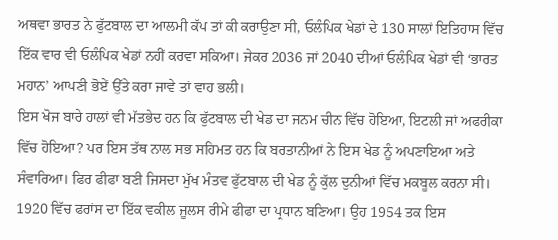ਅਥਵਾ ਭਾਰਤ ਨੇ ਫੁੱਟਬਾਲ ਦਾ ਆਲਮੀ ਕੱਪ ਤਾਂ ਕੀ ਕਰਾਉਣਾ ਸੀ, ਓਲੰਪਿਕ ਖੇਡਾਂ ਦੇ 130 ਸਾਲਾਂ ਇਤਿਹਾਸ ਵਿੱਚ ਇੱਕ ਵਾਰ ਵੀ ਓਲੰਪਿਕ ਖੇਡਾਂ ਨਹੀਂ ਕਰਵਾ ਸਕਿਆ। ਜੇਕਰ 2036 ਜਾਂ 2040 ਦੀਆਂ ਓਲੰਪਿਕ ਖੇਡਾਂ ਵੀ ‘ਭਾਰਤ ਮਹਾਨ’ ਆਪਣੀ ਭੋਏਂ ਉੱਤੇ ਕਰਾ ਜਾਵੇ ਤਾਂ ਵਾਹ ਭਲੀ।
ਇਸ ਖੋਜ ਬਾਰੇ ਹਾਲਾਂ ਵੀ ਮੱਤਭੇਦ ਹਨ ਕਿ ਫੁੱਟਬਾਲ ਦੀ ਖੇਡ ਦਾ ਜਨਮ ਚੀਨ ਵਿੱਚ ਹੋਇਆ, ਇਟਲੀ ਜਾਂ ਅਫਰੀਕਾ ਵਿੱਚ ਹੋਇਆ? ਪਰ ਇਸ ਤੱਥ ਨਾਲ ਸਭ ਸਹਿਮਤ ਹਨ ਕਿ ਬਰਤਾਨੀਆਂ ਨੇ ਇਸ ਖੇਡ ਨੂੰ ਅਪਣਾਇਆ ਅਤੇ ਸੰਵਾਰਿਆ। ਫਿਰ ਫੀਫਾ ਬਣੀ ਜਿਸਦਾ ਮੁੱਖ ਮੰਤਵ ਫੁੱਟਬਾਲ ਦੀ ਖੇਡ ਨੂੰ ਕੁੱਲ ਦੁਨੀਆਂ ਵਿੱਚ ਮਕਬੂਲ ਕਰਨਾ ਸੀ। 1920 ਵਿੱਚ ਫਰਾਂਸ ਦਾ ਇੱਕ ਵਕੀਲ ਜੂਲਸ ਰੀਮੇ ਫੀਫਾ ਦਾ ਪ੍ਰਧਾਨ ਬਣਿਆ। ਉਹ 1954 ਤਕ ਇਸ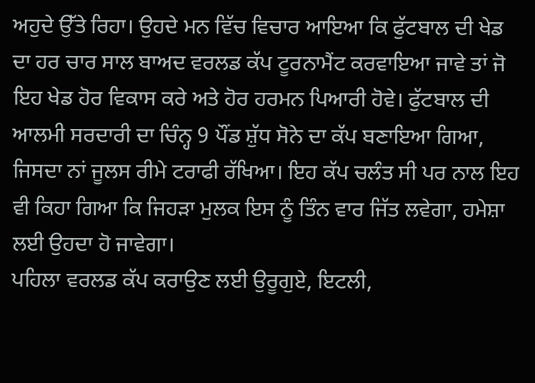ਅਹੁਦੇ ਉੱਤੇ ਰਿਹਾ। ਉਹਦੇ ਮਨ ਵਿੱਚ ਵਿਚਾਰ ਆਇਆ ਕਿ ਫੁੱਟਬਾਲ ਦੀ ਖੇਡ ਦਾ ਹਰ ਚਾਰ ਸਾਲ ਬਾਅਦ ਵਰਲਡ ਕੱਪ ਟੂਰਨਾਮੈਂਟ ਕਰਵਾਇਆ ਜਾਵੇ ਤਾਂ ਜੋ ਇਹ ਖੇਡ ਹੋਰ ਵਿਕਾਸ ਕਰੇ ਅਤੇ ਹੋਰ ਹਰਮਨ ਪਿਆਰੀ ਹੋਵੇ। ਫੁੱਟਬਾਲ ਦੀ ਆਲਮੀ ਸਰਦਾਰੀ ਦਾ ਚਿੰਨ੍ਹ 9 ਪੌਂਡ ਸ਼ੁੱਧ ਸੋਨੇ ਦਾ ਕੱਪ ਬਣਾਇਆ ਗਿਆ, ਜਿਸਦਾ ਨਾਂ ਜੂਲਸ ਰੀਮੇ ਟਰਾਫੀ ਰੱਖਿਆ। ਇਹ ਕੱਪ ਚਲੰਤ ਸੀ ਪਰ ਨਾਲ ਇਹ ਵੀ ਕਿਹਾ ਗਿਆ ਕਿ ਜਿਹੜਾ ਮੁਲਕ ਇਸ ਨੂੰ ਤਿੰਨ ਵਾਰ ਜਿੱਤ ਲਵੇਗਾ, ਹਮੇਸ਼ਾ ਲਈ ਉਹਦਾ ਹੋ ਜਾਵੇਗਾ।
ਪਹਿਲਾ ਵਰਲਡ ਕੱਪ ਕਰਾਉਣ ਲਈ ਉਰੂਗੁਏ, ਇਟਲੀ,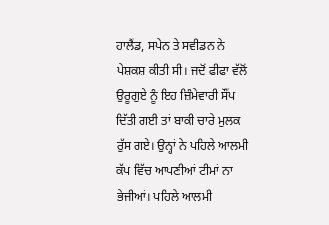ਹਾਲੈਂਡ, ਸਪੇਨ ਤੇ ਸਵੀਡਨ ਨੇ ਪੇਸ਼ਕਸ਼ ਕੀਤੀ ਸੀ। ਜਦੋਂ ਫੀਫਾ ਵੱਲੋਂ ਉਰੂਗੁਏ ਨੂੰ ਇਹ ਜ਼ਿੰਮੇਵਾਰੀ ਸੌਂਪ ਦਿੱਤੀ ਗਈ ਤਾਂ ਬਾਕੀ ਚਾਰੇ ਮੁਲਕ ਰੁੱਸ ਗਏ। ਉਨ੍ਹਾਂ ਨੇ ਪਹਿਲੇ ਆਲਮੀ ਕੱਪ ਵਿੱਚ ਆਪਣੀਆਂ ਟੀਮਾਂ ਨਾ ਭੇਜੀਆਂ। ਪਹਿਲੇ ਆਲਮੀ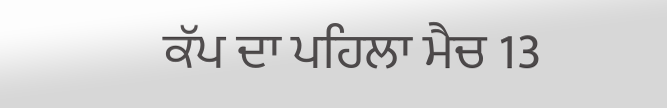ਕੱਪ ਦਾ ਪਹਿਲਾ ਮੈਚ 13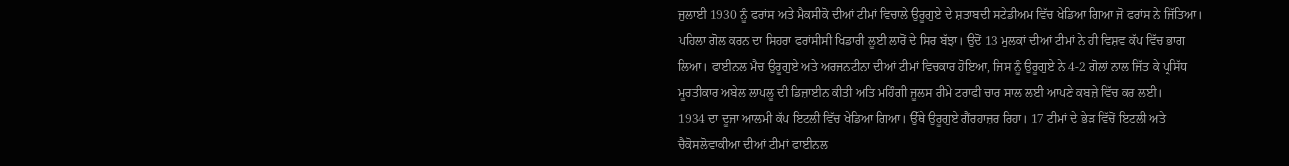ਜੁਲਾਈ 1930 ਨੂੰ ਫਰਾਂਸ ਅਤੇ ਮੈਕਸੀਕੋ ਦੀਆਂ ਟੀਮਾਂ ਵਿਚਾਲੇ ਉਰੂਗੁਏ ਦੇ ਸ਼ਤਾਬਦੀ ਸਟੇਡੀਅਮ ਵਿੱਚ ਖੇਡਿਆ ਗਿਆ ਜੋ ਫਰਾਂਸ ਨੇ ਜਿੱਤਿਆ। ਪਹਿਲਾ ਗੋਲ ਕਰਨ ਦਾ ਸਿਹਰਾ ਫਰਾਂਸੀਸੀ ਖਿਡਾਰੀ ਲੂਈ ਲਾਰੋਂ ਦੇ ਸਿਰ ਬੱਝਾ। ਉਦੋਂ 13 ਮੁਲਕਾਂ ਦੀਆਂ ਟੀਮਾਂ ਨੇ ਹੀ ਵਿਸ਼ਵ ਕੱਪ ਵਿੱਚ ਭਾਗ ਲਿਆ। ਫਾਈਨਲ ਮੈਚ ਉਰੂਗੁਏ ਅਤੇ ਅਰਜਨਟੀਨਾ ਦੀਆਂ ਟੀਮਾਂ ਵਿਚਕਾਰ ਹੋਇਆ, ਜਿਸ ਨੂੰ ਉਰੂਗੁਏ ਨੇ 4-2 ਗੋਲਾਂ ਨਾਲ ਜਿੱਤ ਕੇ ਪ੍ਰਸਿੱਧ ਮੂਰਤੀਕਾਰ ਅਬੇਲ ਲਾਪਲੂ ਦੀ ਡਿਜ਼ਾਈਨ ਕੀਤੀ ਅਤਿ ਮਹਿੰਗੀ ਜੂਲਸ ਰੀਮੇ ਟਰਾਫੀ ਚਾਰ ਸਾਲ ਲਈ ਆਪਣੇ ਕਬਜ਼ੇ ਵਿੱਚ ਕਰ ਲਈ।
1934 ਦਾ ਦੂਜਾ ਆਲਮੀ ਕੱਪ ਇਟਲੀ ਵਿੱਚ ਖੇਡਿਆ ਗਿਆ। ਉੱਥੇ ਉਰੂਗੁਏ ਗੈਂਰਹਾਜ਼ਰ ਰਿਹਾ। 17 ਟੀਮਾਂ ਦੇ ਭੇੜ ਵਿੱਚੋਂ ਇਟਲੀ ਅਤੇ ਚੈਕੋਸਲੋਵਾਕੀਆ ਦੀਆਂ ਟੀਮਾਂ ਫਾਈਨਲ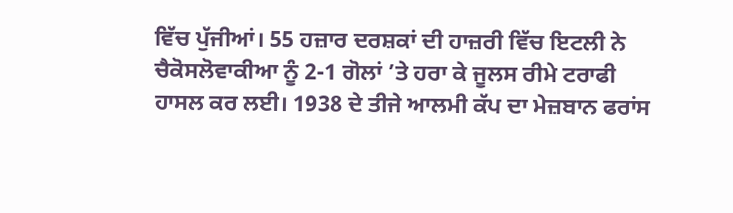ਵਿੱਚ ਪੁੱਜੀਆਂ। 55 ਹਜ਼ਾਰ ਦਰਸ਼ਕਾਂ ਦੀ ਹਾਜ਼ਰੀ ਵਿੱਚ ਇਟਲੀ ਨੇ ਚੈਕੋਸਲੋਵਾਕੀਆ ਨੂੰ 2-1 ਗੋਲਾਂ ’ਤੇ ਹਰਾ ਕੇ ਜੂਲਸ ਰੀਮੇ ਟਰਾਫੀ ਹਾਸਲ ਕਰ ਲਈ। 1938 ਦੇ ਤੀਜੇ ਆਲਮੀ ਕੱਪ ਦਾ ਮੇਜ਼ਬਾਨ ਫਰਾਂਸ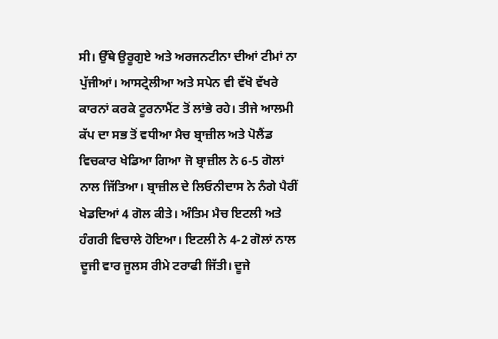ਸੀ। ਉੱਥੇ ਉਰੂਗੁਏ ਅਤੇ ਅਰਜਨਟੀਨਾ ਦੀਆਂ ਟੀਮਾਂ ਨਾ ਪੁੱਜੀਆਂ। ਆਸਟ੍ਰੇਲੀਆ ਅਤੇ ਸਪੇਨ ਵੀ ਵੱਖੋ ਵੱਖਰੇ ਕਾਰਨਾਂ ਕਰਕੇ ਟੂਰਨਾਮੈਂਟ ਤੋਂ ਲਾਂਭੇ ਰਹੇ। ਤੀਜੇ ਆਲਮੀ ਕੱਪ ਦਾ ਸਭ ਤੋਂ ਵਧੀਆ ਮੈਚ ਬ੍ਰਾਜ਼ੀਲ ਅਤੇ ਪੋਲੈਂਡ ਵਿਚਕਾਰ ਖੇਡਿਆ ਗਿਆ ਜੋ ਬ੍ਰਾਜ਼ੀਲ ਨੇ 6-5 ਗੋਲਾਂ ਨਾਲ ਜਿੱਤਿਆ। ਬ੍ਰਾਜ਼ੀਲ ਦੇ ਲਿਓਨੀਦਾਸ ਨੇ ਨੰਗੇ ਪੈਰੀਂ ਖੇਡਦਿਆਂ 4 ਗੋਲ ਕੀਤੇ। ਅੰਤਿਮ ਮੈਚ ਇਟਲੀ ਅਤੇ ਹੰਗਰੀ ਵਿਚਾਲੇ ਹੋਇਆ। ਇਟਲੀ ਨੇ 4-2 ਗੋਲਾਂ ਨਾਲ ਦੂਜੀ ਵਾਰ ਜੂਲਸ ਰੀਮੇ ਟਰਾਫੀ ਜਿੱਤੀ। ਦੂਜੇ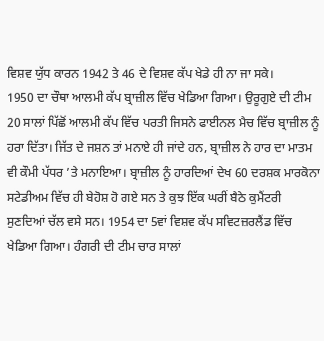ਵਿਸ਼ਵ ਯੁੱਧ ਕਾਰਨ 1942 ਤੇ 46 ਦੇ ਵਿਸ਼ਵ ਕੱਪ ਖੇਡੇ ਹੀ ਨਾ ਜਾ ਸਕੇ।
1950 ਦਾ ਚੌਥਾ ਆਲਮੀ ਕੱਪ ਬ੍ਰਾਜ਼ੀਲ ਵਿੱਚ ਖੇਡਿਆ ਗਿਆ। ਉਰੂਗੁਏ ਦੀ ਟੀਮ 20 ਸਾਲਾਂ ਪਿੱਛੋਂ ਆਲਮੀ ਕੱਪ ਵਿੱਚ ਪਰਤੀ ਜਿਸਨੇ ਫਾਈਨਲ ਮੈਚ ਵਿੱਚ ਬ੍ਰਾਜ਼ੀਲ ਨੂੰ ਹਰਾ ਦਿੱਤਾ। ਜਿੱਤ ਦੇ ਜਸ਼ਨ ਤਾਂ ਮਨਾਏ ਹੀ ਜਾਂਦੇ ਹਨ, ਬ੍ਰਾਜ਼ੀਲ ਨੇ ਹਾਰ ਦਾ ਮਾਤਮ ਵੀ ਕੌਮੀ ਪੱਧਰ ’ਤੇ ਮਨਾਇਆ। ਬ੍ਰਾਜ਼ੀਲ ਨੂੰ ਹਾਰਦਿਆਂ ਦੇਖ 60 ਦਰਸ਼ਕ ਮਾਰਕੋਨਾ ਸਟੇਡੀਅਮ ਵਿੱਚ ਹੀ ਬੇਹੋਸ਼ ਹੋ ਗਏ ਸਨ ਤੇ ਕੁਝ ਇੱਕ ਘਰੀਂ ਬੈਠੇ ਕੁਮੈਂਟਰੀ ਸੁਣਦਿਆਂ ਚੱਲ ਵਸੇ ਸਨ। 1954 ਦਾ 5ਵਾਂ ਵਿਸ਼ਵ ਕੱਪ ਸਵਿਟਜ਼ਰਲੈਂਡ ਵਿੱਚ ਖੇਡਿਆ ਗਿਆ। ਹੰਗਰੀ ਦੀ ਟੀਮ ਚਾਰ ਸਾਲਾਂ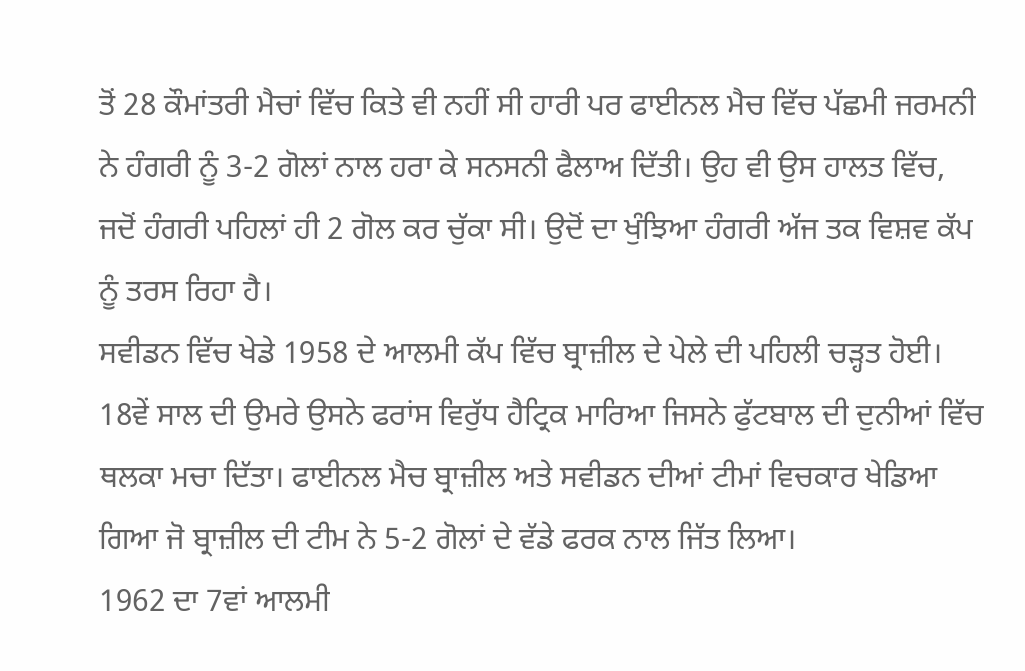ਤੋਂ 28 ਕੌਮਾਂਤਰੀ ਮੈਚਾਂ ਵਿੱਚ ਕਿਤੇ ਵੀ ਨਹੀਂ ਸੀ ਹਾਰੀ ਪਰ ਫਾਈਨਲ ਮੈਚ ਵਿੱਚ ਪੱਛਮੀ ਜਰਮਨੀ ਨੇ ਹੰਗਰੀ ਨੂੰ 3-2 ਗੋਲਾਂ ਨਾਲ ਹਰਾ ਕੇ ਸਨਸਨੀ ਫੈਲਾਅ ਦਿੱਤੀ। ਉਹ ਵੀ ਉਸ ਹਾਲਤ ਵਿੱਚ, ਜਦੋਂ ਹੰਗਰੀ ਪਹਿਲਾਂ ਹੀ 2 ਗੋਲ ਕਰ ਚੁੱਕਾ ਸੀ। ਉਦੋਂ ਦਾ ਖੁੰਝਿਆ ਹੰਗਰੀ ਅੱਜ ਤਕ ਵਿਸ਼ਵ ਕੱਪ ਨੂੰ ਤਰਸ ਰਿਹਾ ਹੈ।
ਸਵੀਡਨ ਵਿੱਚ ਖੇਡੇ 1958 ਦੇ ਆਲਮੀ ਕੱਪ ਵਿੱਚ ਬ੍ਰਾਜ਼ੀਲ ਦੇ ਪੇਲੇ ਦੀ ਪਹਿਲੀ ਚੜ੍ਹਤ ਹੋਈ। 18ਵੇਂ ਸਾਲ ਦੀ ਉਮਰੇ ਉਸਨੇ ਫਰਾਂਸ ਵਿਰੁੱਧ ਹੈਟ੍ਰਿਕ ਮਾਰਿਆ ਜਿਸਨੇ ਫੁੱਟਬਾਲ ਦੀ ਦੁਨੀਆਂ ਵਿੱਚ ਥਲਕਾ ਮਚਾ ਦਿੱਤਾ। ਫਾਈਨਲ ਮੈਚ ਬ੍ਰਾਜ਼ੀਲ ਅਤੇ ਸਵੀਡਨ ਦੀਆਂ ਟੀਮਾਂ ਵਿਚਕਾਰ ਖੇਡਿਆ ਗਿਆ ਜੋ ਬ੍ਰਾਜ਼ੀਲ ਦੀ ਟੀਮ ਨੇ 5-2 ਗੋਲਾਂ ਦੇ ਵੱਡੇ ਫਰਕ ਨਾਲ ਜਿੱਤ ਲਿਆ।
1962 ਦਾ 7ਵਾਂ ਆਲਮੀ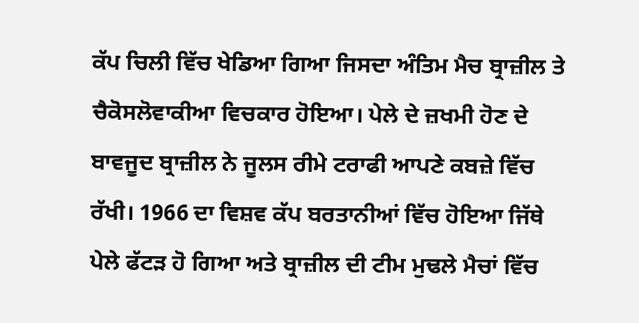ਕੱਪ ਚਿਲੀ ਵਿੱਚ ਖੇਡਿਆ ਗਿਆ ਜਿਸਦਾ ਅੰਤਿਮ ਮੈਚ ਬ੍ਰਾਜ਼ੀਲ ਤੇ ਚੈਕੋਸਲੋਵਾਕੀਆ ਵਿਚਕਾਰ ਹੋਇਆ। ਪੇਲੇ ਦੇ ਜ਼ਖਮੀ ਹੋਣ ਦੇ ਬਾਵਜੂਦ ਬ੍ਰਾਜ਼ੀਲ ਨੇ ਜੂਲਸ ਰੀਮੇ ਟਰਾਫੀ ਆਪਣੇ ਕਬਜ਼ੇ ਵਿੱਚ ਰੱਖੀ। 1966 ਦਾ ਵਿਸ਼ਵ ਕੱਪ ਬਰਤਾਨੀਆਂ ਵਿੱਚ ਹੋਇਆ ਜਿੱਥੇ ਪੇਲੇ ਫੱਟੜ ਹੋ ਗਿਆ ਅਤੇ ਬ੍ਰਾਜ਼ੀਲ ਦੀ ਟੀਮ ਮੁਢਲੇ ਮੈਚਾਂ ਵਿੱਚ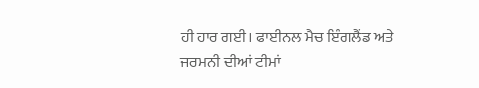ਹੀ ਹਾਰ ਗਈ। ਫਾਈਨਲ ਮੈਚ ਇੰਗਲੈਂਡ ਅਤੇ ਜਰਮਨੀ ਦੀਆਂ ਟੀਮਾਂ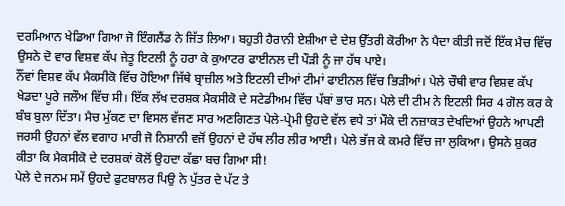ਦਰਮਿਆਨ ਖੇਡਿਆ ਗਿਆ ਜੋ ਇੰਗਲੈਂਡ ਨੇ ਜਿੱਤ ਲਿਆ। ਬਹੁਤੀ ਹੈਰਾਨੀ ਏਸ਼ੀਆ ਦੇ ਦੇਸ਼ ਉੱਤਰੀ ਕੋਰੀਆ ਨੇ ਪੈਦਾ ਕੀਤੀ ਜਦੋਂ ਇੱਕ ਮੈਚ ਵਿੱਚ ਉਸਨੇ ਦੋ ਵਾਰ ਵਿਸ਼ਵ ਕੱਪ ਜੇਤੂ ਇਟਲੀ ਨੂੰ ਹਰਾ ਕੇ ਕੁਆਟਰ ਫਾਈਨਲ ਦੀ ਪੌੜੀ ਨੂੰ ਜਾ ਹੱਥ ਪਾਏ।
ਨੌਂਵਾਂ ਵਿਸ਼ਵ ਕੱਪ ਮੈਕਸੀਕੋ ਵਿੱਚ ਹੋਇਆ ਜਿੱਥੇ ਬ੍ਰਾਜ਼ੀਲ ਅਤੇ ਇਟਲੀ ਦੀਆਂ ਟੀਮਾਂ ਫਾਈਨਲ ਵਿੱਚ ਭਿੜੀਆਂ। ਪੇਲੇ ਚੌਥੀ ਵਾਰ ਵਿਸ਼ਵ ਕੱਪ ਖੇਡਦਾ ਪੂਰੇ ਜਲੌਅ ਵਿੱਚ ਸੀ। ਇੱਕ ਲੱਖ ਦਰਸ਼ਕ ਮੈਕਸੀਕੋ ਦੇ ਸਟੇਡੀਅਮ ਵਿੱਚ ਪੱਬਾਂ ਭਾਰ ਸਨ। ਪੇਲੇ ਦੀ ਟੀਮ ਨੇ ਇਟਲੀ ਸਿਰ 4 ਗੋਲ ਕਰ ਕੇ ਬੰਬ ਬੁਲਾ ਦਿੱਤਾ। ਮੈਚ ਮੁੱਕਣ ਦਾ ਵਿਸਲ ਵੱਜਣ ਸਾਰ ਅਣਗਿਣਤ ਪੇਲੇ-ਪ੍ਰੇਮੀ ਉਹਦੇ ਵੱਲ ਵਧੇ ਤਾਂ ਮੌਕੇ ਦੀ ਨਜ਼ਾਕਤ ਦੇਖਦਿਆਂ ਉਹਨੇ ਆਪਣੀ ਜਰਸੀ ਉਹਨਾਂ ਵੱਲ ਵਗਾਹ ਮਾਰੀ ਜੋ ਨਿਸ਼ਾਨੀ ਵਜੋਂ ਉਹਨਾਂ ਦੇ ਹੱਥ ਲੀਰ ਲੀਰ ਆਈ। ਪੇਲੇ ਭੱਜ ਕੇ ਕਮਰੇ ਵਿੱਚ ਜਾ ਲੁਕਿਆ। ਉਸਨੇ ਸ਼ੁਕਰ ਕੀਤਾ ਕਿ ਮੈਕਸੀਕੋ ਦੇ ਦਰਸ਼ਕਾਂ ਕੋਲੋਂ ਉਹਦਾ ਕੱਛਾ ਬਚ ਗਿਆ ਸੀ!
ਪੇਲੇ ਦੇ ਜਨਮ ਸਮੇਂ ਉਹਦੇ ਫੁਟਬਾਲਰ ਪਿਉ ਨੇ ਪੁੱਤਰ ਦੇ ਪੱਟ ਤੇ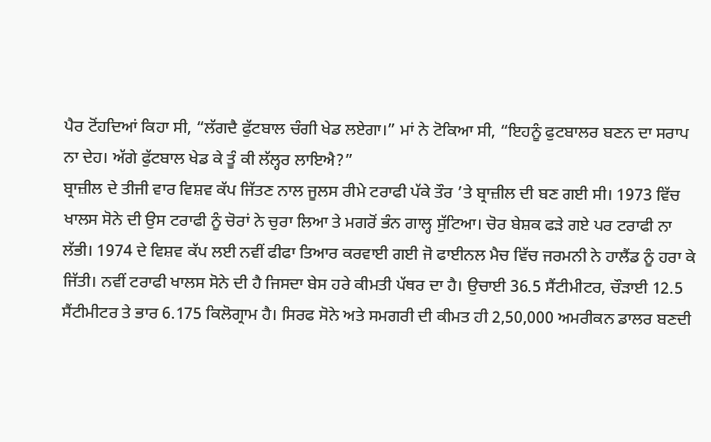ਪੈਰ ਟੋਂਹਦਿਆਂ ਕਿਹਾ ਸੀ, “ਲੱਗਦੈ ਫੁੱਟਬਾਲ ਚੰਗੀ ਖੇਡ ਲਏਗਾ।” ਮਾਂ ਨੇ ਟੋਕਿਆ ਸੀ, “ਇਹਨੂੰ ਫੁਟਬਾਲਰ ਬਣਨ ਦਾ ਸਰਾਪ ਨਾ ਦੇਹ। ਅੱਗੇ ਫੁੱਟਬਾਲ ਖੇਡ ਕੇ ਤੂੰ ਕੀ ਲੱਲ੍ਹਰ ਲਾਇਐ?”
ਬ੍ਰਾਜ਼ੀਲ ਦੇ ਤੀਜੀ ਵਾਰ ਵਿਸ਼ਵ ਕੱਪ ਜਿੱਤਣ ਨਾਲ ਜੂਲਸ ਰੀਮੇ ਟਰਾਫੀ ਪੱਕੇ ਤੌਰ ’ਤੇ ਬ੍ਰਾਜ਼ੀਲ ਦੀ ਬਣ ਗਈ ਸੀ। 1973 ਵਿੱਚ ਖਾਲਸ ਸੋਨੇ ਦੀ ਉਸ ਟਰਾਫੀ ਨੂੰ ਚੋਰਾਂ ਨੇ ਚੁਰਾ ਲਿਆ ਤੇ ਮਗਰੋਂ ਭੰਨ ਗਾਲ੍ਹ ਸੁੱਟਿਆ। ਚੋਰ ਬੇਸ਼ਕ ਫੜੇ ਗਏ ਪਰ ਟਰਾਫੀ ਨਾ ਲੱਭੀ। 1974 ਦੇ ਵਿਸ਼ਵ ਕੱਪ ਲਈ ਨਵੀਂ ਫੀਫਾ ਤਿਆਰ ਕਰਵਾਈ ਗਈ ਜੋ ਫਾਈਨਲ ਮੈਚ ਵਿੱਚ ਜਰਮਨੀ ਨੇ ਹਾਲੈਂਡ ਨੂੰ ਹਰਾ ਕੇ ਜਿੱਤੀ। ਨਵੀਂ ਟਰਾਫੀ ਖਾਲਸ ਸੋਨੇ ਦੀ ਹੈ ਜਿਸਦਾ ਬੇਸ ਹਰੇ ਕੀਮਤੀ ਪੱਥਰ ਦਾ ਹੈ। ਉਚਾਈ 36.5 ਸੈਂਟੀਮੀਟਰ, ਚੌੜਾਈ 12.5 ਸੈਂਟੀਮੀਟਰ ਤੇ ਭਾਰ 6.175 ਕਿਲੋਗ੍ਰਾਮ ਹੈ। ਸਿਰਫ ਸੋਨੇ ਅਤੇ ਸਮਗਰੀ ਦੀ ਕੀਮਤ ਹੀ 2,50,000 ਅਮਰੀਕਨ ਡਾਲਰ ਬਣਦੀ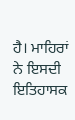ਹੈ। ਮਾਹਿਰਾਂ ਨੇ ਇਸਦੀ ਇਤਿਹਾਸਕ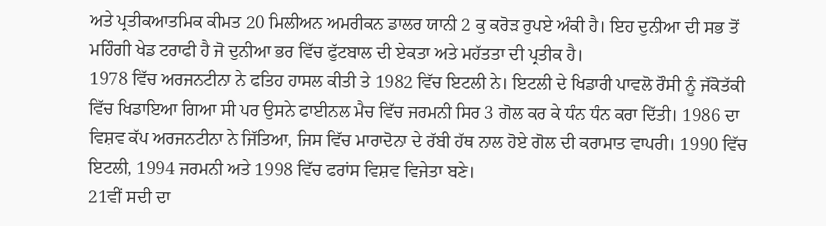ਅਤੇ ਪ੍ਰਤੀਕਆਤਮਿਕ ਕੀਮਤ 20 ਮਿਲੀਅਨ ਅਮਰੀਕਨ ਡਾਲਰ ਯਾਨੀ 2 ਕੁ ਕਰੋੜ ਰੁਪਏ ਅੰਕੀ ਹੈ। ਇਹ ਦੁਨੀਆ ਦੀ ਸਭ ਤੋਂ ਮਹਿੰਗੀ ਖੇਡ ਟਰਾਫੀ ਹੈ ਜੋ ਦੁਨੀਆ ਭਰ ਵਿੱਚ ਫੁੱਟਬਾਲ ਦੀ ਏਕਤਾ ਅਤੇ ਮਹੱਤਤਾ ਦੀ ਪ੍ਰਤੀਕ ਹੈ।
1978 ਵਿੱਚ ਅਰਜਨਟੀਨਾ ਨੇ ਫਤਿਹ ਹਾਸਲ ਕੀਤੀ ਤੇ 1982 ਵਿੱਚ ਇਟਲੀ ਨੇ। ਇਟਲੀ ਦੇ ਖਿਡਾਰੀ ਪਾਵਲੋ ਰੌਸੀ ਨੂੰ ਜੱਕੋਤੱਕੀ ਵਿੱਚ ਖਿਡਾਇਆ ਗਿਆ ਸੀ ਪਰ ਉਸਨੇ ਫਾਈਨਲ ਮੈਚ ਵਿੱਚ ਜਰਮਨੀ ਸਿਰ 3 ਗੋਲ ਕਰ ਕੇ ਧੰਨ ਧੰਨ ਕਰਾ ਦਿੱਤੀ। 1986 ਦਾ ਵਿਸ਼ਵ ਕੱਪ ਅਰਜਨਟੀਨਾ ਨੇ ਜਿੱਤਿਆ, ਜਿਸ ਵਿੱਚ ਮਾਰਾਦੋਨਾ ਦੇ ਰੱਬੀ ਹੱਥ ਨਾਲ ਹੋਏ ਗੋਲ ਦੀ ਕਰਾਮਾਤ ਵਾਪਰੀ। 1990 ਵਿੱਚ ਇਟਲੀ, 1994 ਜਰਮਨੀ ਅਤੇ 1998 ਵਿੱਚ ਫਰਾਂਸ ਵਿਸ਼ਵ ਵਿਜੇਤਾ ਬਣੇ।
21ਵੀਂ ਸਦੀ ਦਾ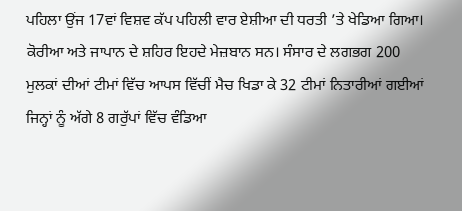ਪਹਿਲਾ ਉਂਜ 17ਵਾਂ ਵਿਸ਼ਵ ਕੱਪ ਪਹਿਲੀ ਵਾਰ ਏਸ਼ੀਆ ਦੀ ਧਰਤੀ ’ਤੇ ਖੇਡਿਆ ਗਿਆ। ਕੋਰੀਆ ਅਤੇ ਜਾਪਾਨ ਦੇ ਸ਼ਹਿਰ ਇਹਦੇ ਮੇਜ਼ਬਾਨ ਸਨ। ਸੰਸਾਰ ਦੇ ਲਗਭਗ 200 ਮੁਲਕਾਂ ਦੀਆਂ ਟੀਮਾਂ ਵਿੱਚ ਆਪਸ ਵਿੱਚੀਂ ਮੈਚ ਖਿਡਾ ਕੇ 32 ਟੀਮਾਂ ਨਿਤਾਰੀਆਂ ਗਈਆਂ ਜਿਨ੍ਹਾਂ ਨੂੰ ਅੱਗੇ 8 ਗਰੁੱਪਾਂ ਵਿੱਚ ਵੰਡਿਆ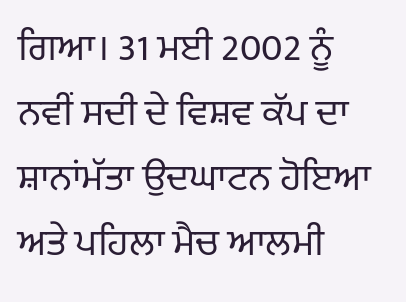ਗਿਆ। 31 ਮਈ 2002 ਨੂੰ ਨਵੀਂ ਸਦੀ ਦੇ ਵਿਸ਼ਵ ਕੱਪ ਦਾ ਸ਼ਾਨਾਂਮੱਤਾ ਉਦਘਾਟਨ ਹੋਇਆ ਅਤੇ ਪਹਿਲਾ ਮੈਚ ਆਲਮੀ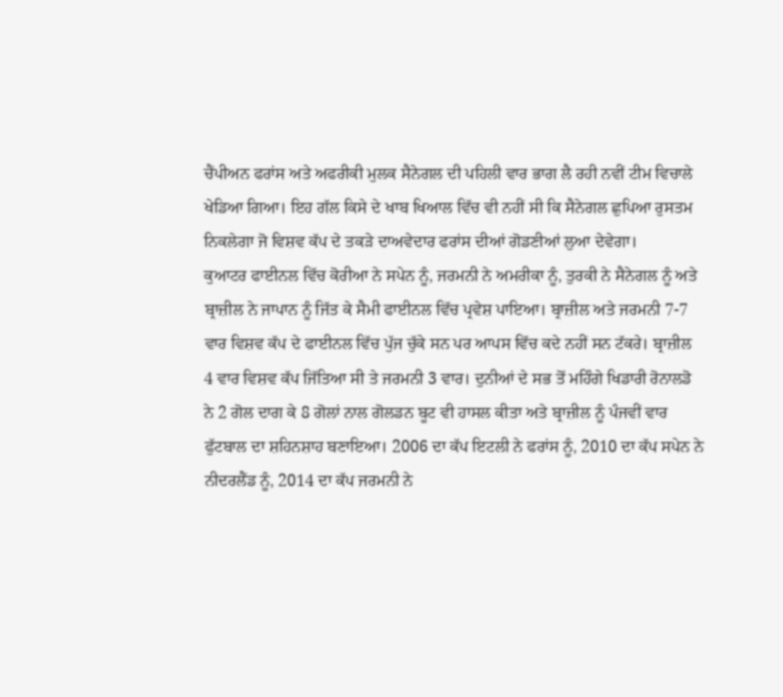ਚੈਂਪੀਅਨ ਫਰਾਂਸ ਅਤੇ ਅਫਰੀਕੀ ਮੁਲਕ ਸੈਨੇਗਲ ਦੀ ਪਹਿਲੀ ਵਾਰ ਭਾਗ ਲੈ ਰਹੀ ਨਵੀਂ ਟੀਮ ਵਿਚਾਲੇ ਖੇਡਿਆ ਗਿਆ। ਇਹ ਗੱਲ ਕਿਸੇ ਦੇ ਖਾਬ ਖਿਆਲ ਵਿੱਚ ਵੀ ਨਹੀਂ ਸੀ ਕਿ ਸੈਨੇਗਲ ਛੁਪਿਆ ਰੁਸਤਮ ਨਿਕਲੇਗਾ ਜੋ ਵਿਸ਼ਵ ਕੱਪ ਦੇ ਤਕੜੇ ਦਾਅਵੇਦਾਰ ਫਰਾਂਸ ਦੀਆਂ ਗੋਡਣੀਆਂ ਲੁਆ ਦੇਵੇਗਾ।
ਕੁਆਟਰ ਫਾਈਨਲ ਵਿੱਚ ਕੋਰੀਆ ਨੇ ਸਪੇਨ ਨੂੰ, ਜਰਮਨੀ ਨੇ ਅਮਰੀਕਾ ਨੂੰ, ਤੁਰਕੀ ਨੇ ਸੈਨੇਗਲ ਨੂੰ ਅਤੇ ਬ੍ਰਾਜ਼ੀਲ ਨੇ ਜਾਪਾਨ ਨੂੰ ਜਿੱਤ ਕੇ ਸੈਮੀ ਫਾਈਨਲ ਵਿੱਚ ਪ੍ਰਵੇਸ਼ ਪਾਇਆ। ਬ੍ਰਾਜ਼ੀਲ ਅਤੇ ਜਰਮਨੀ 7-7 ਵਾਰ ਵਿਸ਼ਵ ਕੱਪ ਦੇ ਫਾਈਨਲ ਵਿੱਚ ਪੁੱਜ ਚੁੱਕੇ ਸਨ ਪਰ ਆਪਸ ਵਿੱਚ ਕਦੇ ਨਹੀਂ ਸਨ ਟੱਕਰੇ। ਬ੍ਰਾਜ਼ੀਲ 4 ਵਾਰ ਵਿਸ਼ਵ ਕੱਪ ਜਿੱਤਿਆ ਸੀ ਤੇ ਜਰਮਨੀ 3 ਵਾਰ। ਦੁਨੀਆਂ ਦੇ ਸਭ ਤੋਂ ਮਹਿੰਗੇ ਖਿਡਾਰੀ ਰੋਨਾਲਡੋ ਨੇ 2 ਗੋਲ ਦਾਗ ਕੇ 8 ਗੋਲਾਂ ਨਾਲ ਗੋਲਡਨ ਬੂਟ ਵੀ ਹਾਸਲ ਕੀਤਾ ਅਤੇ ਬ੍ਰਾਜ਼ੀਲ ਨੂੰ ਪੰਜਵੀਂ ਵਾਰ ਫੁੱਟਬਾਲ ਦਾ ਸ਼ਹਿਨਸ਼ਾਹ ਬਣਾਇਆ। 2006 ਦਾ ਕੱਪ ਇਟਲੀ ਨੇ ਫਰਾਂਸ ਨੂੰ, 2010 ਦਾ ਕੱਪ ਸਪੇਨ ਨੇ ਨੀਦਰਲੈਂਡ ਨੂੰ, 2014 ਦਾ ਕੱਪ ਜਰਮਨੀ ਨੇ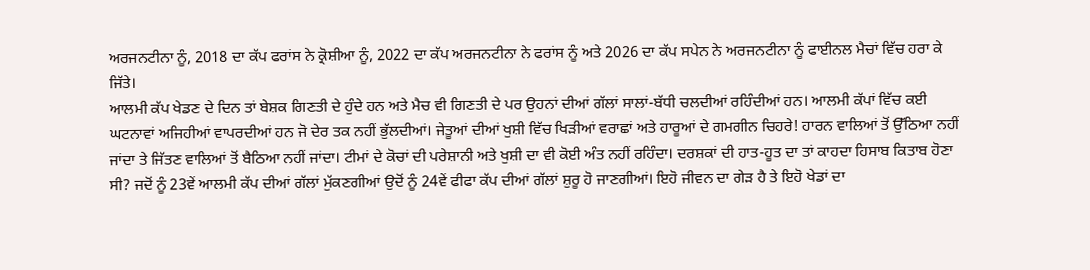ਅਰਜਨਟੀਨਾ ਨੂੰ, 2018 ਦਾ ਕੱਪ ਫਰਾਂਸ ਨੇ ਕ੍ਰੋਸ਼ੀਆ ਨੂੰ, 2022 ਦਾ ਕੱਪ ਅਰਜਨਟੀਨਾ ਨੇ ਫਰਾਂਸ ਨੂੰ ਅਤੇ 2026 ਦਾ ਕੱਪ ਸਪੇਨ ਨੇ ਅਰਜਨਟੀਨਾ ਨੂੰ ਫਾਈਨਲ ਮੈਚਾਂ ਵਿੱਚ ਹਰਾ ਕੇ ਜਿੱਤੇ।
ਆਲਮੀ ਕੱਪ ਖੇਡਣ ਦੇ ਦਿਨ ਤਾਂ ਬੇਸ਼ਕ ਗਿਣਤੀ ਦੇ ਹੁੰਦੇ ਹਨ ਅਤੇ ਮੈਚ ਵੀ ਗਿਣਤੀ ਦੇ ਪਰ ਉਹਨਾਂ ਦੀਆਂ ਗੱਲਾਂ ਸਾਲਾਂ-ਬੱਧੀ ਚਲਦੀਆਂ ਰਹਿੰਦੀਆਂ ਹਨ। ਆਲਮੀ ਕੱਪਾਂ ਵਿੱਚ ਕਈ ਘਟਨਾਵਾਂ ਅਜਿਹੀਆਂ ਵਾਪਰਦੀਆਂ ਹਨ ਜੋ ਦੇਰ ਤਕ ਨਹੀਂ ਭੁੱਲਦੀਆਂ। ਜੇਤੂਆਂ ਦੀਆਂ ਖੁਸ਼ੀ ਵਿੱਚ ਖਿੜੀਆਂ ਵਰਾਛਾਂ ਅਤੇ ਹਾਰੂਆਂ ਦੇ ਗਮਗੀਨ ਚਿਹਰੇ! ਹਾਰਨ ਵਾਲਿਆਂ ਤੋਂ ਉੱਠਿਆ ਨਹੀਂ ਜਾਂਦਾ ਤੇ ਜਿੱਤਣ ਵਾਲਿਆਂ ਤੋਂ ਬੈਠਿਆ ਨਹੀਂ ਜਾਂਦਾ। ਟੀਮਾਂ ਦੇ ਕੋਚਾਂ ਦੀ ਪਰੇਸ਼ਾਨੀ ਅਤੇ ਖੁਸ਼ੀ ਦਾ ਵੀ ਕੋਈ ਅੰਤ ਨਹੀਂ ਰਹਿੰਦਾ। ਦਰਸ਼ਕਾਂ ਦੀ ਹਾਤ-ਹੂਤ ਦਾ ਤਾਂ ਕਾਹਦਾ ਹਿਸਾਬ ਕਿਤਾਬ ਹੋਣਾ ਸੀ? ਜਦੋਂ ਨੂੰ 23ਵੇਂ ਆਲਮੀ ਕੱਪ ਦੀਆਂ ਗੱਲਾਂ ਮੁੱਕਣਗੀਆਂ ਉਦੋਂ ਨੂੰ 24ਵੇਂ ਫੀਫਾ ਕੱਪ ਦੀਆਂ ਗੱਲਾਂ ਸ਼ੁਰੂ ਹੋ ਜਾਣਗੀਆਂ। ਇਹੋ ਜੀਵਨ ਦਾ ਗੇੜ ਹੈ ਤੇ ਇਹੋ ਖੇਡਾਂ ਦਾ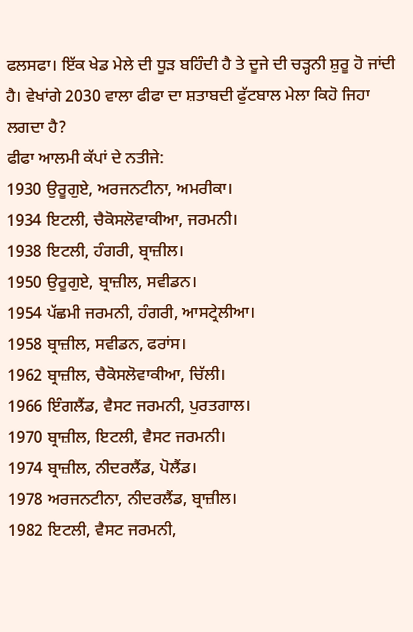ਫਲਸਫਾ। ਇੱਕ ਖੇਡ ਮੇਲੇ ਦੀ ਧੂੜ ਬਹਿੰਦੀ ਹੈ ਤੇ ਦੂਜੇ ਦੀ ਚੜ੍ਹਨੀ ਸ਼ੁਰੂ ਹੋ ਜਾਂਦੀ ਹੈ। ਵੇਖਾਂਗੇ 2030 ਵਾਲਾ ਫੀਫਾ ਦਾ ਸ਼ਤਾਬਦੀ ਫੁੱਟਬਾਲ ਮੇਲਾ ਕਿਹੋ ਜਿਹਾ ਲਗਦਾ ਹੈ?
ਫੀਫਾ ਆਲਮੀ ਕੱਪਾਂ ਦੇ ਨਤੀਜੇ:
1930 ਉਰੂਗੁਏ, ਅਰਜਨਟੀਨਾ, ਅਮਰੀਕਾ।
1934 ਇਟਲੀ, ਚੈਕੋਸਲੋਵਾਕੀਆ, ਜਰਮਨੀ।
1938 ਇਟਲੀ, ਹੰਗਰੀ, ਬ੍ਰਾਜ਼ੀਲ।
1950 ਉਰੂਗੁਏ, ਬ੍ਰਾਜ਼ੀਲ, ਸਵੀਡਨ।
1954 ਪੱਛਮੀ ਜਰਮਨੀ, ਹੰਗਰੀ, ਆਸਟ੍ਰੇਲੀਆ।
1958 ਬ੍ਰਾਜ਼ੀਲ, ਸਵੀਡਨ, ਫਰਾਂਸ।
1962 ਬ੍ਰਾਜ਼ੀਲ, ਚੈਕੋਸਲੋਵਾਕੀਆ, ਚਿੱਲੀ।
1966 ਇੰਗਲੈਂਡ, ਵੈਸਟ ਜਰਮਨੀ, ਪੁਰਤਗਾਲ।
1970 ਬ੍ਰਾਜ਼ੀਲ, ਇਟਲੀ, ਵੈਸਟ ਜਰਮਨੀ।
1974 ਬ੍ਰਾਜ਼ੀਲ, ਨੀਦਰਲੈਂਡ, ਪੋਲੈਂਡ।
1978 ਅਰਜਨਟੀਨਾ, ਨੀਦਰਲੈਂਡ, ਬ੍ਰਾਜ਼ੀਲ।
1982 ਇਟਲੀ, ਵੈਸਟ ਜਰਮਨੀ,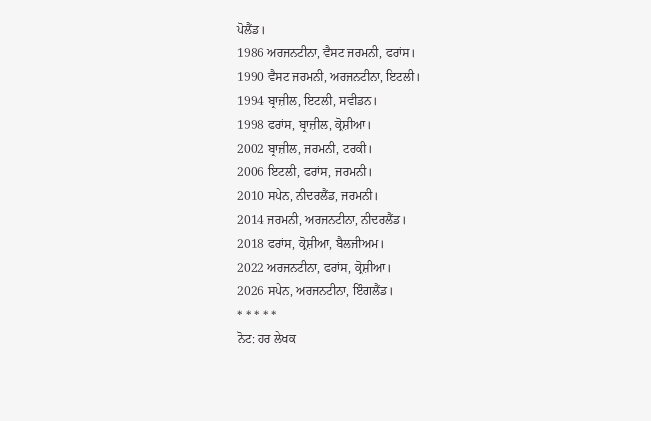ਪੋਲੈਂਡ।
1986 ਅਰਜਨਟੀਨਾ, ਵੈਸਟ ਜਰਮਨੀ, ਫਰਾਂਸ।
1990 ਵੈਸਟ ਜਰਮਨੀ, ਅਰਜਨਟੀਨਾ, ਇਟਲੀ।
1994 ਬ੍ਰਾਜ਼ੀਲ, ਇਟਲੀ, ਸਵੀਡਨ।
1998 ਫਰਾਂਸ, ਬ੍ਰਾਜ਼ੀਲ, ਕ੍ਰੋਸ਼ੀਆ।
2002 ਬ੍ਰਾਜ਼ੀਲ, ਜਰਮਨੀ, ਟਰਕੀ।
2006 ਇਟਲੀ, ਫਰਾਂਸ, ਜਰਮਨੀ।
2010 ਸਪੇਨ, ਨੀਦਰਲੈਂਡ, ਜਰਮਨੀ।
2014 ਜਰਮਨੀ, ਅਰਜਨਟੀਨਾ, ਨੀਦਰਲੈਂਡ।
2018 ਫਰਾਂਸ, ਕ੍ਰੋਸ਼ੀਆ, ਬੈਲਜੀਅਮ।
2022 ਅਰਜਨਟੀਨਾ, ਫਰਾਂਸ, ਕ੍ਰੋਸ਼ੀਆ।
2026 ਸਪੇਨ, ਅਰਜਨਟੀਨਾ, ਇੰਗਲੈਂਡ।
* * * * *
ਨੋਟ: ਹਰ ਲੇਖਕ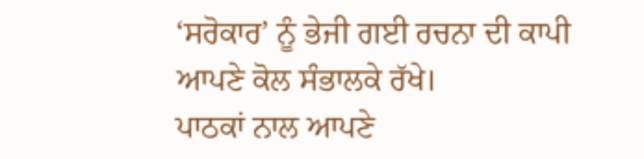‘ਸਰੋਕਾਰ’ ਨੂੰ ਭੇਜੀ ਗਈ ਰਚਨਾ ਦੀ ਕਾਪੀ ਆਪਣੇ ਕੋਲ ਸੰਭਾਲਕੇ ਰੱਖੇ।
ਪਾਠਕਾਂ ਨਾਲ ਆਪਣੇ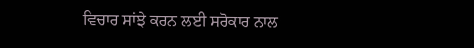ਵਿਚਾਰ ਸਾਂਝੇ ਕਰਨ ਲਈ ਸਰੋਕਾਰ ਨਾਲ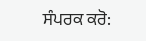ਸੰਪਰਕ ਕਰੋ: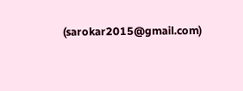(sarokar2015@gmail.com)